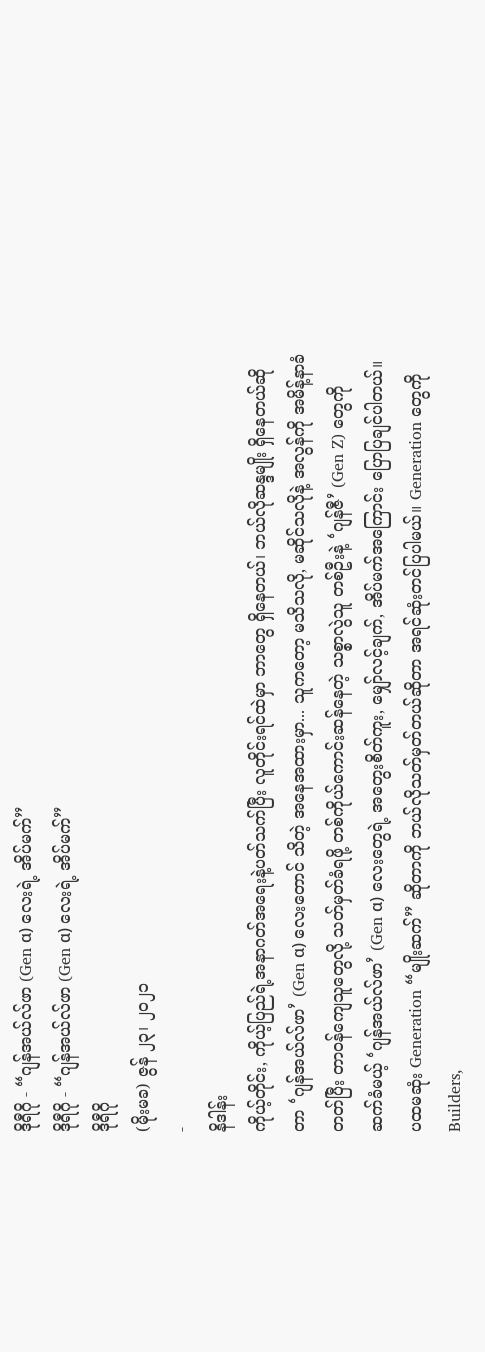ဒိုရီဂို - “ဂျန်အယ်လ်ဖာ (Gen α) လေးရဲ့ အိပ်မက်”
ဒိုရီဂို - “ဂျန်အယ်လ်ဖာ (Gen α) လေးရဲ့ အိပ်မက်”
ဒိုရီဂို
(မိုးမခ) ဇွန် ၂၃၊ ၂၀၂၁
-
နိဒါန်း
ကိုယ့်တိုင်း, ကိုယ့်ပြည်ရဲ့အနာဂတ်အရေးနဲ့ပတ်သက်ပြီး လူတိုင်းရင်ထဲမှာ ဘာတွေ ရှိနေတယ်၊ ဘယ်လိုဆန္ဒမျိုး ရှိနေတယ်ဆိုတာ ‘ဂျန်အယ်လ်ဖာ’ (Gen α) လေးတောင် သိတဲ့ အနေအထားမှာ... သူကတော့ မသိသလို, မဆိုင်သလိုနဲ့ အလွန်ကို အမိန့်နာခံတတ်ပြီး တာဝန်ကျေသူတွေလို့ သတ်မှတ်ခံရဖို့ တစ်ကိုယ်ကောင်းဆန်နေတဲ့ သစ္စာလွဲသူ တစ်ဦးနဲ့ ‘ဂျန်ဇီ’ (Gen Z) တွေကို ဆက်ခံမယ့် ‘ဂျန်အယ်လ်ဖာ’ (Gen α) လေးတွေရဲ့ အတွေးစိတ်ကူး, မျှော်လင့်ချက်, အိပ်မက်အကြောင်း ပြောပြချင်ပါတယ်။
ပထမဆုံး Generation “မျိုးဆက်” ဆိုတာကို ဘယ်လိုသတ်မှတ်တယ်ဆိုတာ အရင်ဆုံးတင်ပြပါမယ်။ Generation တွေကို Builders,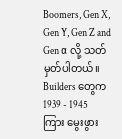Boomers, Gen X, Gen Y, Gen Z and Gen α လို့ သတ်မှတ်ပါတယ်။ Builders တွေက 1939 - 1945 ကြား မွေးဖွား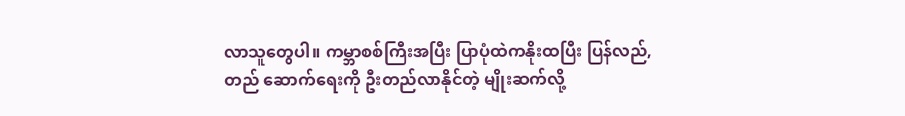လာသူတွေပါ။ ကမ္ဘာစစ်ကြီးအပြီး ပြာပုံထဲကနိုးထပြီး ပြန်လည်, တည် ဆောက်ရေးကို ဦးတည်လာနိုင်တဲ့ မျိုးဆက်လို့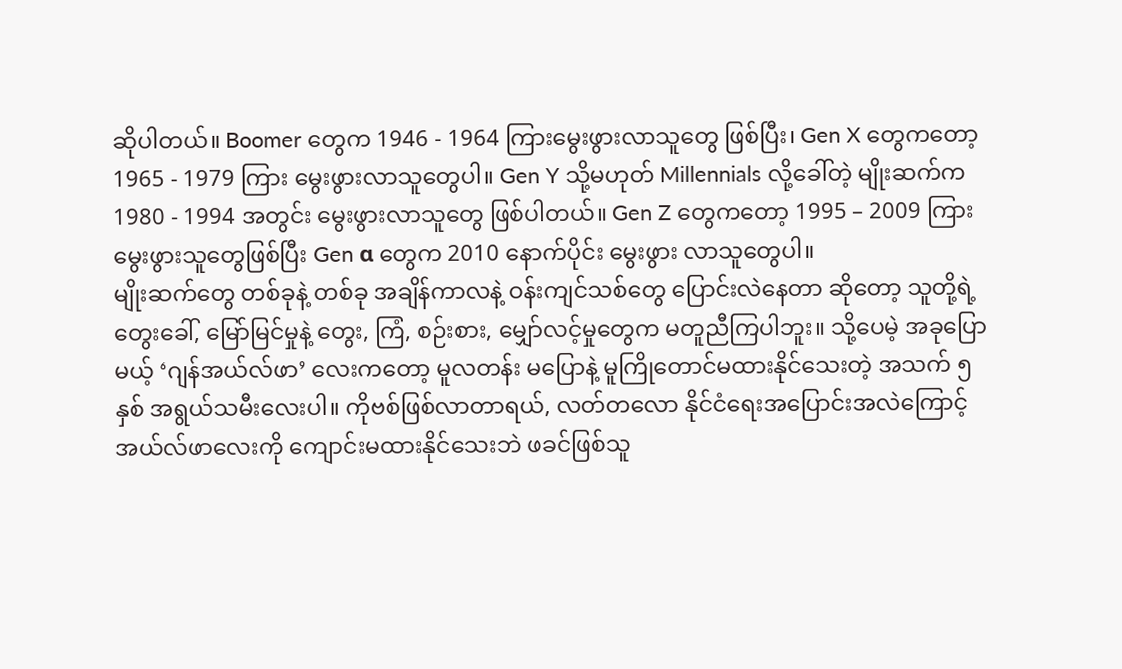ဆိုပါတယ်။ Boomer တွေက 1946 - 1964 ကြားမွေးဖွားလာသူတွေ ဖြစ်ပြီး၊ Gen X တွေကတော့ 1965 - 1979 ကြား မွေးဖွားလာသူတွေပါ။ Gen Y သို့မဟုတ် Millennials လို့ခေါ်တဲ့ မျိုးဆက်က 1980 - 1994 အတွင်း မွေးဖွားလာသူတွေ ဖြစ်ပါတယ်။ Gen Z တွေကတော့ 1995 – 2009 ကြားမွေးဖွားသူတွေဖြစ်ပြီး Gen α တွေက 2010 နောက်ပိုင်း မွေးဖွား လာသူတွေပါ။
မျိုးဆက်တွေ တစ်ခုနဲ့ တစ်ခု အချိန်ကာလနဲ့ ဝန်းကျင်သစ်တွေ ပြောင်းလဲနေတာ ဆိုတော့ သူတို့ရဲ့ တွေးခေါ်, မြော်မြင်မှုနဲ့ တွေး, ကြံ, စဉ်းစား, မျှော်လင့်မှုတွေက မတူညီကြပါဘူး။ သို့ပေမဲ့ အခုပြောမယ့် ‘ဂျန်အယ်လ်ဖာ’ လေးကတော့ မူလတန်း မပြောနဲ့ မူကြိုတောင်မထားနိုင်သေးတဲ့ အသက် ၅ နှစ် အရွယ်သမီးလေးပါ။ ကိုဗစ်ဖြစ်လာတာရယ်, လတ်တလော နိုင်ငံရေးအပြောင်းအလဲကြောင့် အယ်လ်ဖာလေးကို ကျောင်းမထားနိုင်သေးဘဲ ဖခင်ဖြစ်သူ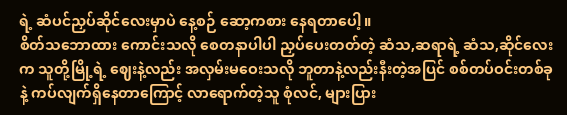ရဲ့ ဆံပင်ညှပ်ဆိုင်လေးမှာပဲ နေ့စဉ် ဆော့ကစား နေရတာပေါ့။
စိတ်သဘောထား ကောင်းသလို စေတနာပါပါ ညှပ်ပေးတတ်တဲ့ ဆံသ,ဆရာရဲ့ ဆံသ,ဆိုင်လေးက သူတို့မြို့ရဲ့ ဈေးနဲ့လည်း အလှမ်းမဝေးသလို ဘူတာနဲ့လည်းနီးတဲ့အပြင် စစ်တပ်ဝင်းတစ်ခုနဲ့ ကပ်လျက်ရှိနေတာကြောင့် လာရောက်တဲ့သူ စုံလင်, များပြား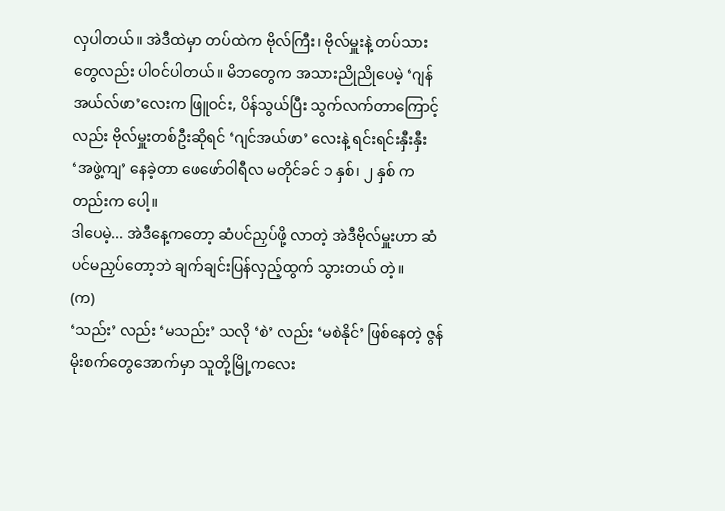လှပါတယ်။ အဲဒီထဲမှာ တပ်ထဲက ဗိုလ်ကြီး၊ ဗိုလ်မှူးနဲ့ တပ်သားတွေလည်း ပါဝင်ပါတယ်။ မိဘတွေက အသားညိုညိုပေမဲ့ ‘ဂျန်အယ်လ်ဖာ’လေးက ဖြူဝင်း, ပိန်သွယ်ပြီး သွက်လက်တာကြောင့်လည်း ဗိုလ်မှူးတစ်ဦးဆိုရင် ‘ဂျင်အယ်ဖာ’ လေးနဲ့ ရင်းရင်းနှီးနှီး ‘အဖွဲ့ကျ’ နေခဲ့တာ ဖေဖော်ဝါရီလ မတိုင်ခင် ၁ နှစ်၊ ၂ နှစ် ကတည်းက ပေါ့။
ဒါပေမဲ့... အဲဒီနေ့ကတော့ ဆံပင်ညှပ်ဖို့ လာတဲ့ အဲဒီဗိုလ်မှူးဟာ ဆံပင်မညှပ်တော့ဘဲ ချက်ချင်းပြန်လှည့်ထွက် သွားတယ် တဲ့။
(က)
‘သည်း’ လည်း ‘မသည်း’ သလို ‘စဲ’ လည်း ‘မစဲနိုင်’ ဖြစ်နေတဲ့ ဇွန်မိုးစက်တွေအောက်မှာ သူတို့မြို့ကလေး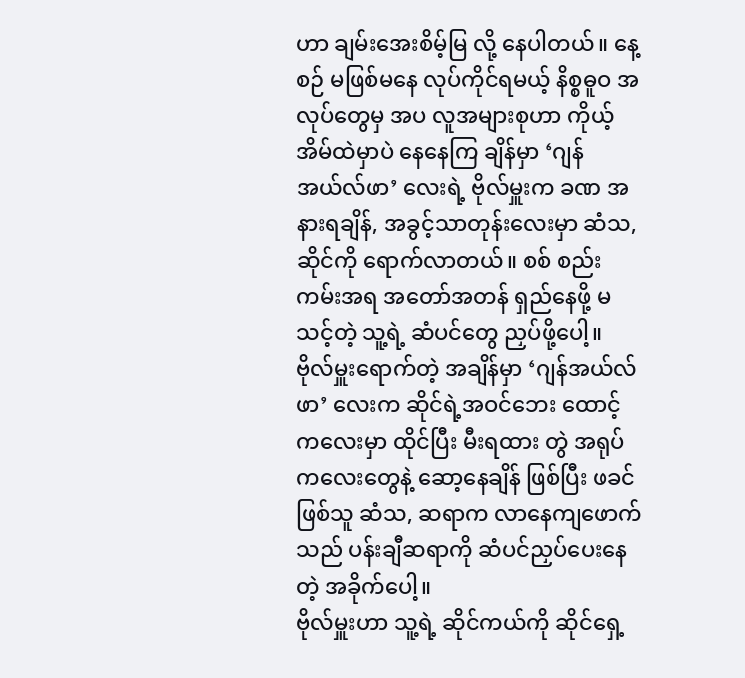ဟာ ချမ်းအေးစိမ့်မြ လို့ နေပါတယ်။ နေ့စဉ် မဖြစ်မနေ လုပ်ကိုင်ရမယ့် နိစ္စဓူဝ အလုပ်တွေမှ အပ လူအများစုဟာ ကိုယ့်အိမ်ထဲမှာပဲ နေနေကြ ချိန်မှာ ‘ဂျန်အယ်လ်ဖာ’ လေးရဲ့ ဗိုလ်မှူးက ခဏ အနားရချိန်, အခွင့်သာတုန်းလေးမှာ ဆံသ, ဆိုင်ကို ရောက်လာတယ်။ စစ် စည်းကမ်းအရ အတော်အတန် ရှည်နေဖို့ မသင့်တဲ့ သူ့ရဲ့ ဆံပင်တွေ ညှပ်ဖို့ပေါ့။
ဗိုလ်မှူးရောက်တဲ့ အချိန်မှာ ‘ဂျန်အယ်လ်ဖာ’ လေးက ဆိုင်ရဲ့အဝင်ဘေး ထောင့်ကလေးမှာ ထိုင်ပြီး မီးရထား တွဲ အရုပ် ကလေးတွေနဲ့ ဆော့နေချိန် ဖြစ်ပြီး ဖခင်ဖြစ်သူ ဆံသ, ဆရာက လာနေကျဖောက်သည် ပန်းချီဆရာကို ဆံပင်ညှပ်ပေးနေတဲ့ အခိုက်ပေါ့။
ဗိုလ်မှူးဟာ သူ့ရဲ့ ဆိုင်ကယ်ကို ဆိုင်ရှေ့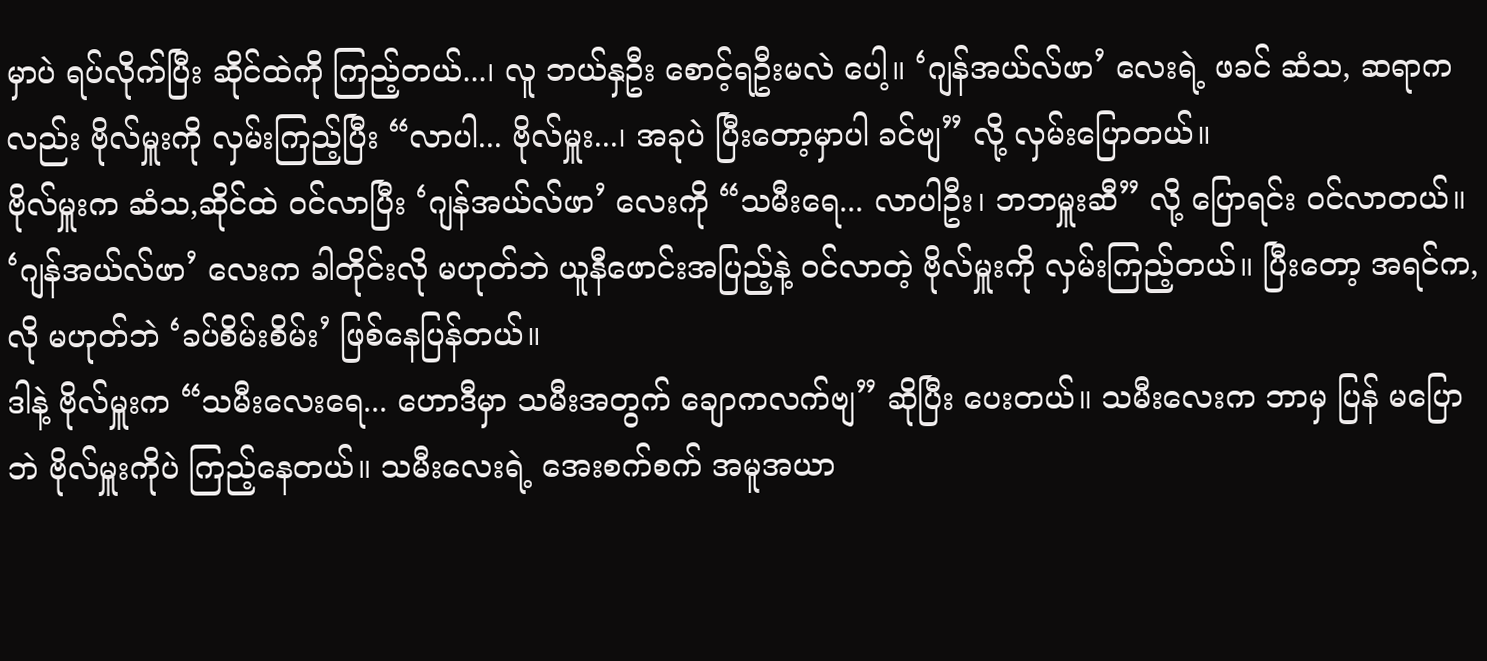မှာပဲ ရပ်လိုက်ပြီး ဆိုင်ထဲကို ကြည့်တယ်...၊ လူ ဘယ်နှဦး စောင့်ရဦးမလဲ ပေါ့။ ‘ဂျန်အယ်လ်ဖာ’ လေးရဲ့ ဖခင် ဆံသ, ဆရာကလည်း ဗိုလ်မှူးကို လှမ်းကြည့်ပြီး “လာပါ... ဗိုလ်မှူး...၊ အခုပဲ ပြီးတော့မှာပါ ခင်ဗျ” လို့ လှမ်းပြောတယ်။
ဗိုလ်မှူးက ဆံသ,ဆိုင်ထဲ ဝင်လာပြီး ‘ဂျန်အယ်လ်ဖာ’ လေးကို “သမီးရေ... လာပါဦး၊ ဘဘမှူးဆီ” လို့ ပြောရင်း ဝင်လာတယ်။ ‘ဂျန်အယ်လ်ဖာ’ လေးက ခါတိုင်းလို မဟုတ်ဘဲ ယူနီဖောင်းအပြည့်နဲ့ ဝင်လာတဲ့ ဗိုလ်မှူးကို လှမ်းကြည့်တယ်။ ပြီးတော့ အရင်က,လို မဟုတ်ဘဲ ‘ခပ်စိမ်းစိမ်း’ ဖြစ်နေပြန်တယ်။
ဒါနဲ့ ဗိုလ်မှူးက “သမီးလေးရေ... ဟောဒီမှာ သမီးအတွက် ချောကလက်ဗျ” ဆိုပြီး ပေးတယ်။ သမီးလေးက ဘာမှ ပြန် မပြောဘဲ ဗိုလ်မှူးကိုပဲ ကြည့်နေတယ်။ သမီးလေးရဲ့ အေးစက်စက် အမူအယာ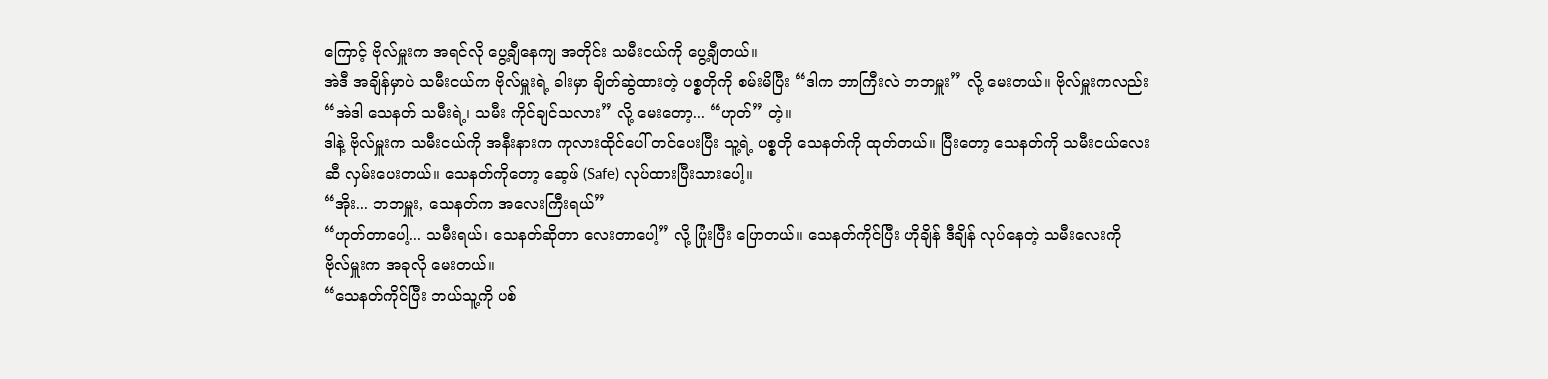ကြောင့် ဗိုလ်မှူးက အရင်လို ပွေ့ချီနေကျ အတိုင်း သမီးငယ်ကို ပွေ့ချီတယ်။
အဲဒီ အချိန်မှာပဲ သမီးငယ်က ဗိုလ်မှူးရဲ့ ခါးမှာ ချိတ်ဆွဲထားတဲ့ ပစ္စတိုကို စမ်းမိပြီး “ဒါက ဘာကြီးလဲ ဘဘမှူး” လို့ မေးတယ်။ ဗိုလ်မှူးကလည်း “အဲဒါ သေနတ် သမီးရဲ့၊ သမီး ကိုင်ချင်သလား” လို့ မေးတော့... “ဟုတ်” တဲ့။
ဒါနဲ့ ဗိုလ်မှူးက သမီးငယ်ကို အနီးနားက ကုလားထိုင်ပေါ် တင်ပေးပြီး သူ့ရဲ့ ပစ္စတို သေနတ်ကို ထုတ်တယ်။ ပြီးတော့ သေနတ်ကို သမီးငယ်လေးဆီ လှမ်းပေးတယ်။ သေနတ်ကိုတော့ ဆေ့ဖ် (Safe) လုပ်ထားပြီးသားပေါ့။
“အိုး... ဘဘမှူး, သေနတ်က အလေးကြီးရယ်”
“ဟုတ်တာပေါ့... သမီးရယ်၊ သေနတ်ဆိုတာ လေးတာပေါ့” လို့ ပြုံးပြီး ပြောတယ်။ သေနတ်ကိုင်ပြီး ဟိုချိန် ဒီချိန် လုပ်နေတဲ့ သမီးလေးကို ဗိုလ်မှူးက အခုလို မေးတယ်။
“သေနတ်ကိုင်ပြီး ဘယ်သူ့ကို ပစ်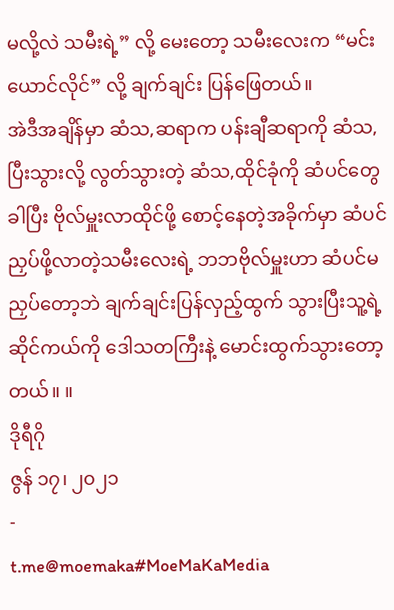မလို့လဲ သမီးရဲ့” လို့ မေးတော့ သမီးလေးက “မင်းယောင်လိုင်” လို့ ချက်ချင်း ပြန်ဖြေတယ်။
အဲဒီအချိန်မှာ ဆံသ,ဆရာက ပန်းချီဆရာကို ဆံသ, ပြီးသွားလို့ လွတ်သွားတဲ့ ဆံသ,ထိုင်ခုံကို ဆံပင်တွေခါပြီး ဗိုလ်မှူးလာထိုင်ဖို့ စောင့်နေတဲ့အခိုက်မှာ ဆံပင်ညှပ်ဖို့လာတဲ့သမီးလေးရဲ့ ဘဘဗိုလ်မှူးဟာ ဆံပင်မညှပ်တော့ဘဲ ချက်ချင်းပြန်လှည့်ထွက် သွားပြီးသူ့ရဲ့ဆိုင်ကယ်ကို ဒေါသတကြီးနဲ့ မောင်းထွက်သွားတော့တယ်။ ။
ဒိုရီဂို
ဇွန် ၁၇၊ ၂၀၂၁
-
t.me@moemaka#MoeMaKaMedia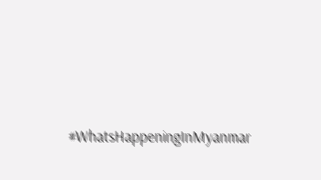#WhatsHappeningInMyanmar